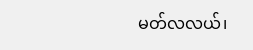မတ်လလယ်၊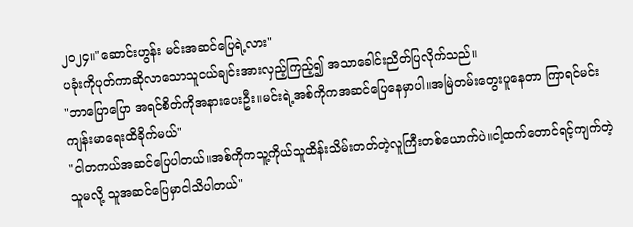၂၀၂၄။"ဆောင်းဟွန်း မင်းအဆင်ပြေရဲ့လား"
ပခုံးကိုပုတ်ကာဆိုလာသောသူငယ်ချင်းအားလှည့်ကြည့်၍ အသာခေါင်းညိတ်ပြလိုက်သည်။
"ဘာပြောပြော အရင်စိတ်ကိုအနားပေးဦး။မင်းရဲ့အစ်ကိုကအဆင်ပြေနေမှာပါ။အမြဲတမ်းတွေးပူနေတာ ကြာရင်မင်းကျန်းမာရေးထိခိုက်မယ်"
"ငါတကယ်အဆင်ပြေပါတယ်။အစ်ကိုကသူ့ကိုယ်သူထိန်းသိမ်းတတ်တဲ့လူကြီးတစ်ယောက်ပဲ။ငါ့ထက်တောင်ရင့်ကျက်တဲ့သူမလို့ သူအဆင်ပြေမှာငါသိပါတယ်"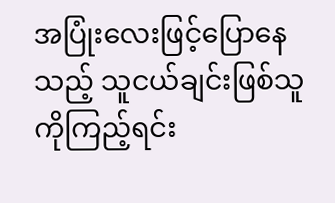အပြုံးလေးဖြင့်ပြောနေသည့် သူငယ်ချင်းဖြစ်သူကိုကြည့်ရင်း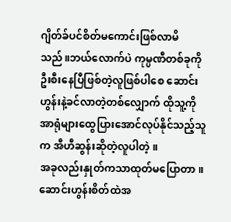ဂျိတ်ခ်ပင်စိတ်မကောင်းဖြစ်လာမိသည်။ဘယ်လောက်ပဲ ကုမ္ပဏီတစ်ခုကိုဦးစီးနေပြီဖြစ်တဲ့လူဖြစ်ပါစေ ဆောင်းဟွန်းနဲ့ခင်လာတဲ့တစ်လျှောက် ထိုသူ့ကိုအာရုံများထွေပြားအောင်လုပ်နိုင်သည့်သူက အီဟီဆွန်းဆိုတဲ့လူပါတဲ့။
အခုလည်းနှုတ်ကသာထုတ်မပြောတာ။ ဆောင်းဟွန်းစိတ်ထဲအ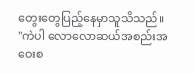တွေးတွေပြည့်နေမှာသူသိသည်။
"ကဲပါ လောလောဆယ်အစည်းအဝေးစ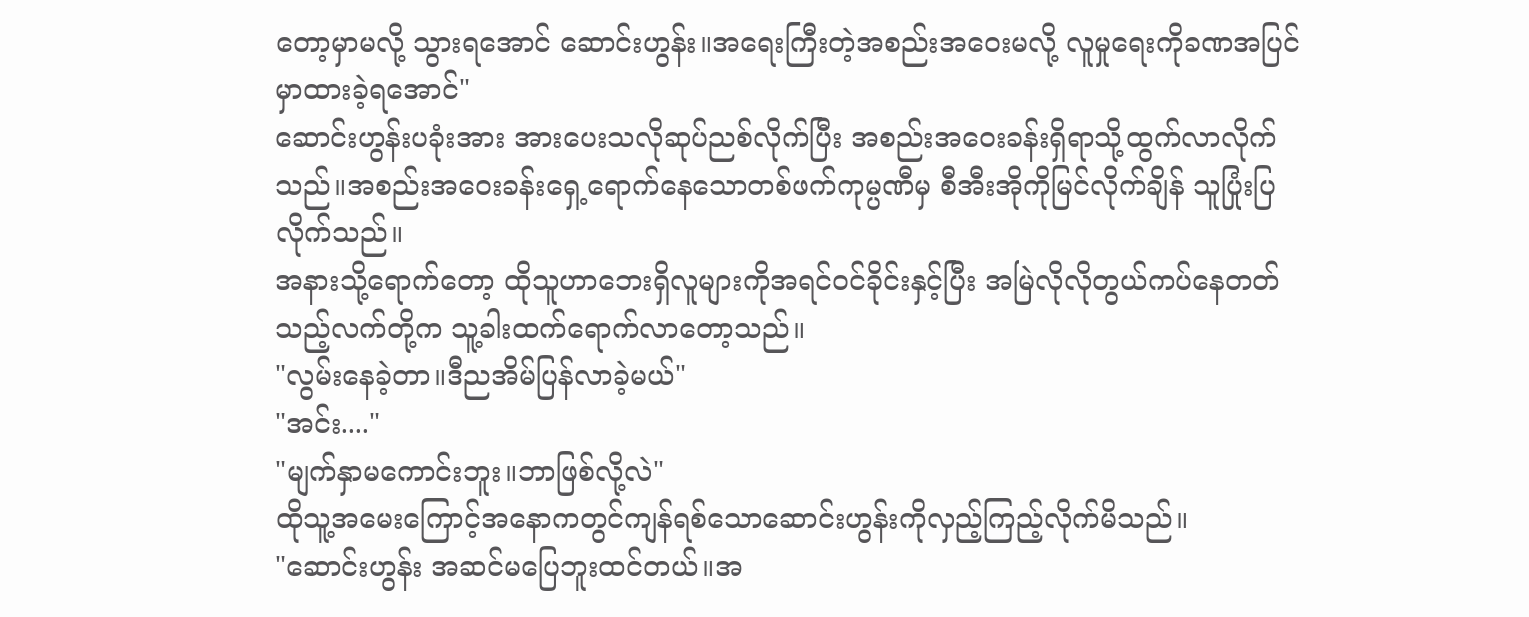တော့မှာမလို့ သွားရအောင် ဆောင်းဟွန်း။အရေးကြီးတဲ့အစည်းအဝေးမလို့ လူမှုရေးကိုခဏအပြင်မှာထားခဲ့ရအောင်"
ဆောင်းဟွန်းပခုံးအား အားပေးသလိုဆုပ်ညစ်လိုက်ပြီး အစည်းအဝေးခန်းရှိရာသို့ထွက်လာလိုက်သည်။အစည်းအဝေးခန်းရှေ့ရောက်နေသောတစ်ဖက်ကုမ္ပဏီမှ စီအီးအိုကိုမြင်လိုက်ချိန် သူပြုံးပြလိုက်သည်။
အနားသို့ရောက်တော့ ထိုသူဟာဘေးရှိလူများကိုအရင်ဝင်ခိုင်းနှင့်ပြီး အမြဲလိုလိုတွယ်ကပ်နေတတ်သည့်လက်တို့က သူ့ခါးထက်ရောက်လာတော့သည်။
"လွမ်းနေခဲ့တာ။ဒီညအိမ်ပြန်လာခဲ့မယ်"
"အင်း...."
"မျက်နှာမကောင်းဘူး။ဘာဖြစ်လို့လဲ"
ထိုသူ့အမေးကြောင့်အနောကတွင်ကျန်ရစ်သောဆောင်းဟွန်းကိုလှည့်ကြည့်လိုက်မိသည်။
"ဆောင်းဟွန်း အဆင်မပြေဘူးထင်တယ်။အ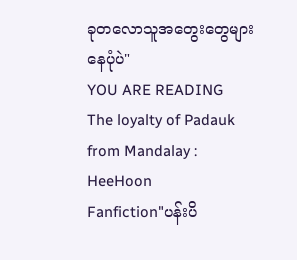ခုတလောသူအတွေးတွေများနေပုံပဲ"
YOU ARE READING
The loyalty of Padauk from Mandalay : HeeHoon
Fanfiction"ပန်းပိ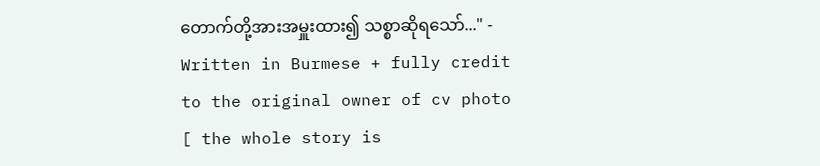တောက်တို့အားအမှူးထား၍ သစ္စာဆိုရသော်..." - Written in Burmese + fully credit to the original owner of cv photo [ the whole story is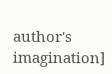author's imagination]